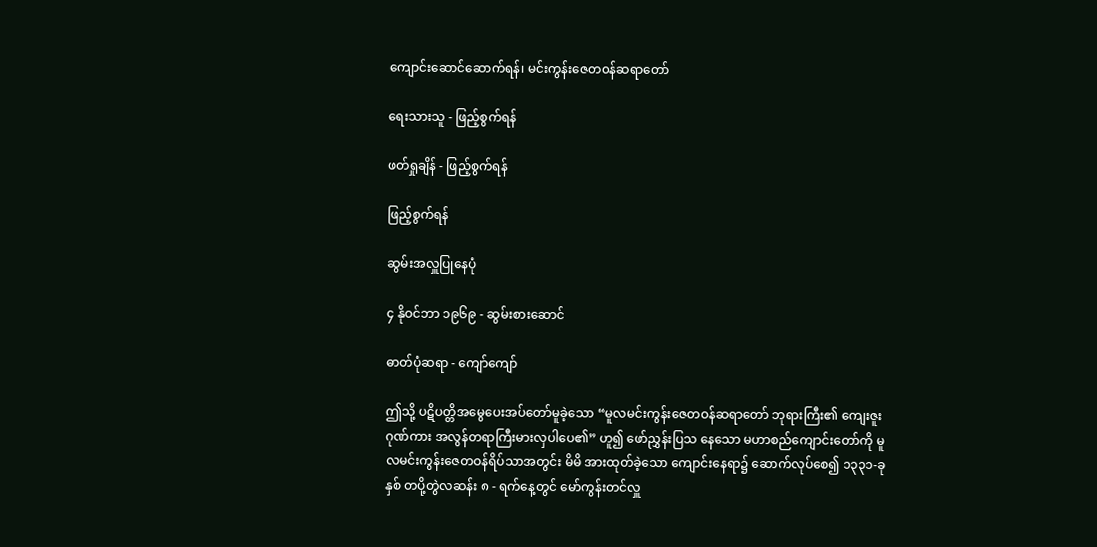ကျောင်းဆောင်ဆောက်ရန်၊ မင်းကွန်းဇေတ၀န်ဆရာတော်

ရေးသားသူ - ဖြည့်စွက်ရန်

ဖတ်ရှုချိန် - ဖြည့်စွက်ရန်

ဖြည့်စွက်ရန်

ဆွမ်းအလှူပြုနေပုံ

၄ နိုဝင်ဘာ ၁၉၆၉ - ဆွမ်းစားဆောင်

ဓာတ်ပုံဆရာ - ကျော်ကျော်

ဤသို့ ပဋိပတ္တိအမွေပေးအပ်တော်မူခဲ့သော “မူလမင်းကွန်းဇေတဝန်ဆရာတော် ဘုရားကြီး၏ ကျေးဇူးဂုဏ်ကား အလွန်တရာကြီးမားလှပါပေ၏” ဟူ၍ ဖော်ညွှန်းပြသ နေသော မဟာစည်ကျောင်းတော်ကို မူလမင်းကွန်းဇေတဝန်ရိပ်သာအတွင်း မိမိ အားထုတ်ခဲ့သော ကျောင်းနေရာ၌ ဆောက်လုပ်စေ၍ ၁၃၃၁-ခုနှစ် တပို့တွဲလဆန်း ၈ - ရက်နေ့တွင် မော်ကွန်းတင်လှူ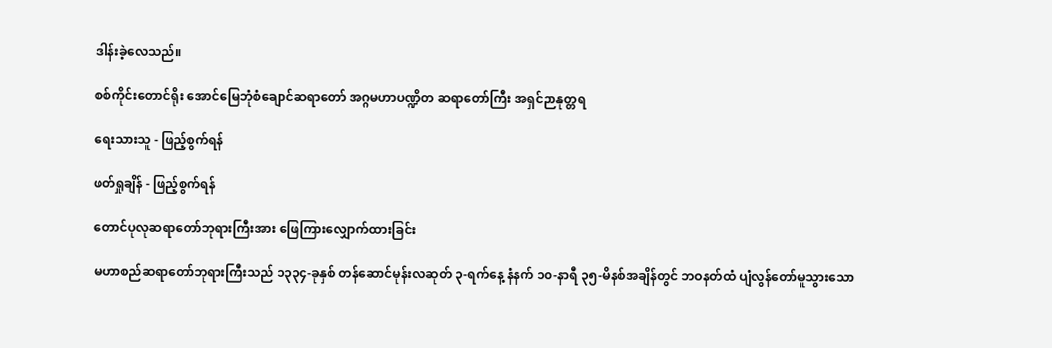ဒါန်းခဲ့လေသည်။

စစ်ကိုင်းတောင်ရိုး အောင်မြေဘုံစံချောင်ဆရာတော် အဂ္ဂမဟာပဏ္ဍိတ ဆရာတော်ကြီး အရှင်ဉာနုတ္တရ

ရေးသားသူ - ဖြည့်စွက်ရန်

ဖတ်ရှုချိန် - ဖြည့်စွက်ရန်

တောင်ပုလုဆရာတော်ဘုရားကြီးအား ဖြေကြားလျှောက်ထားခြင်း

မဟာစည်ဆရာတော်ဘုရားကြီးသည် ၁၃၃၄-ခုနှစ် တန်ဆောင်မုန်းလဆုတ် ၃-ရက်နေ့ နံနက် ၁၀-နာရီ ၃၅-မိနစ်အချိန်တွင် ဘဝနတ်ထံ ပျံလွန်တော်မူသွားသော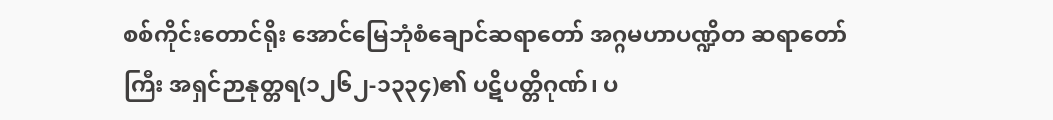စစ်ကိုင်းတောင်ရိုး အောင်မြေဘုံစံချောင်ဆရာတော် အဂ္ဂမဟာပဏ္ဍိတ ဆရာတော်ကြီး အရှင်ဉာနုတ္တရ(၁၂၆၂-၁၃၃၄)၏ ပဋိပတ္တိဂုဏ်၊ ပ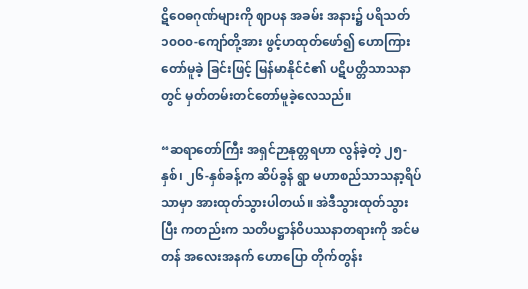ဋိဝေဓဂုဏ်များကို ဈာပန အခမ်း အနား၌ ပရိသတ် ၁၀ဝ၀-ကျော်တို့အား ဖွင့်ဟထုတ်ဖော်၍ ဟောကြားတော်မူခဲ့ ခြင်းဖြင့် မြန်မာနိုင်ငံ၏ ပဋိပတ္တိသာသနာတွင် မှတ်တမ်းတင်တော်မူခဲ့လေသည်။

“ဆရာတော်ကြီး အရှင်ဉာနုတ္တရဟာ လွန်ခဲ့တဲ့ ၂၅-နှစ်၊ ၂၆-နှစ်ခန့်က ဆိပ်ခွန် ရွာ မဟာစည်သာသနာ့ရိပ်သာမှာ အားထုတ်သွားပါတယ်။ အဲဒီသွားထုတ်သွားပြီး ကတည်းက သတိပဋ္ဌာန်ဝိပဿနာတရားကို အင်မတန် အလေးအနက် ဟောပြော တိုက်တွန်း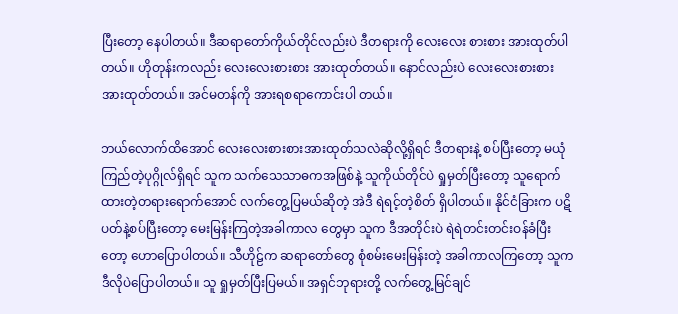ပြီးတော့ နေပါတယ်။ ဒီဆရာတော်ကိုယ်တိုင်လည်းပဲ ဒီတရားကို လေးလေး စားစား အားထုတ်ပါတယ်။ ဟိုတုန်းကလည်း လေးလေးစားစား အားထုတ်တယ်။ နောင်လည်းပဲ လေးလေးစားစား အားထုတ်တယ်။ အင်မတန်ကို အားရစရာကောင်းပါ တယ်။

ဘယ်လောက်ထိအောင် လေးလေးစားစားအားထုတ်သလဲဆိုလို့ရှိရင် ဒီတရားနဲ့ စပ်ပြီးတော့ မယုံကြည်တဲ့ပုဂ္ဂိုလ်ရှိရင် သူက သက်သေသာဓကအဖြစ်နဲ့ သူကိုယ်တိုင်ပဲ ရှုမှတ်ပြီးတော့ သူရောက်ထားတဲ့တရားရောက်အောင် လက်တွေ့ပြမယ်ဆိုတဲ့ အဲဒီ ရဲရင့်တဲ့စိတ် ရှိပါတယ်။ နိုင်ငံခြားက ပဋိပတ်နဲ့စပ်ပြီးတော့ မေးမြန်းကြတဲ့အခါကာလ တွေမှာ သူက ဒီအတိုင်းပဲ ရဲရဲတင်းတင်းဝန်ခံပြီးတော့ ဟောပြောပါတယ်။ သီဟိုဠ်က ဆရာတော်တွေ စုံစမ်းမေးမြန်းတဲ့ အခါကာလကြတော့ သူက ဒီလိုပဲပြောပါတယ်။ သူ ရှုမှတ်ပြီးပြမယ်။ အရှင်ဘုရားတို့ လက်တွေ့မြင်ချင်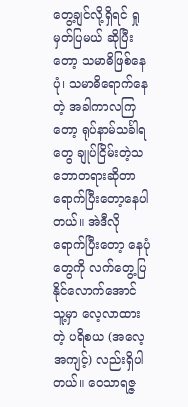တွေ့ချင်လို့ရှိရင် ရှုမှတ်ပြမယ် ဆိုပြီးတော့ သမာဓိဖြစ်နေပုံ၊ သမာဓိရောက်နေတဲ့ အခါကာလကြတော့ ရုပ်နာမ်သင်္ခါရတွေ ချုပ်ငြိမ်းတဲ့သဘောတရားဆိုတာ ရောက်ပြီးတော့နေပါတယ်။ အဲဒီလို ရောက်ပြီးတော့ နေပုံတွေကို လက်တွေ့ပြနိုင်လောက်အောင် သူ့မှာ လေ့လာထားတဲ့ ပရိစယ (အလေ့ အကျင့်) လည်းရှိပါတယ်။ ဝေသာရဇ္ဇ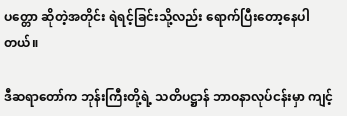ပတ္တော ဆိုတဲ့အတိုင်း ရဲရင့်ခြင်းသို့လည်း ရောက်ပြီးတော့နေပါတယ်။

ဒီဆရာတော်က ဘုန်းကြီးတို့ရဲ့ သတိပဋ္ဌာန် ဘာဝနာလုပ်ငန်းမှာ ကျင့်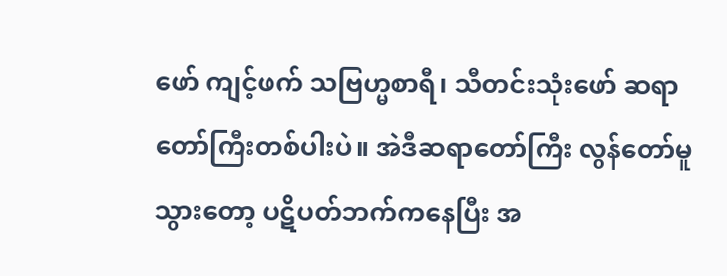ဖော် ကျင့်ဖက် သဗြဟ္မစာရီ၊ သီတင်းသုံးဖော် ဆရာတော်ကြီးတစ်ပါးပဲ။ အဲဒီဆရာတော်ကြီး လွန်တော်မူသွားတော့ ပဋိပတ်ဘက်ကနေပြီး အ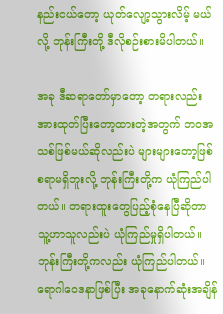နည်းငယ်တော့ ယုတ်လျော့သွားလိမ့် မယ်လို့ ဘုန်းကြီးတို့ ဒီလိုစဉ်းစားမိပါတယ်။

အခု ဒီဆရာတော်မှာတော့ တရားလည်းအားထုတ်ပြီးတော့ထားတဲ့အတွက် ဘဝအသစ်ဖြစ်မယ်ဆိုလည်းပဲ များများတော့ဖြစ်စရာမရှိဘူးလို့ ဘုန်းကြီးတို့က ယုံကြည်ပါတယ်။ တရားထူးတွေပြည့်စုံနေပြီဆိုတာ သူ့ဟာသူလည်းပဲ ယုံကြည်မှုရှိပါတယ်။ ဘုန်းကြီးတို့ကလည်း ယုံကြည်ပါတယ်။ ရောဂါဝေဒနာဖြစ်ပြီး အခုနောက်ဆုံးအချိန်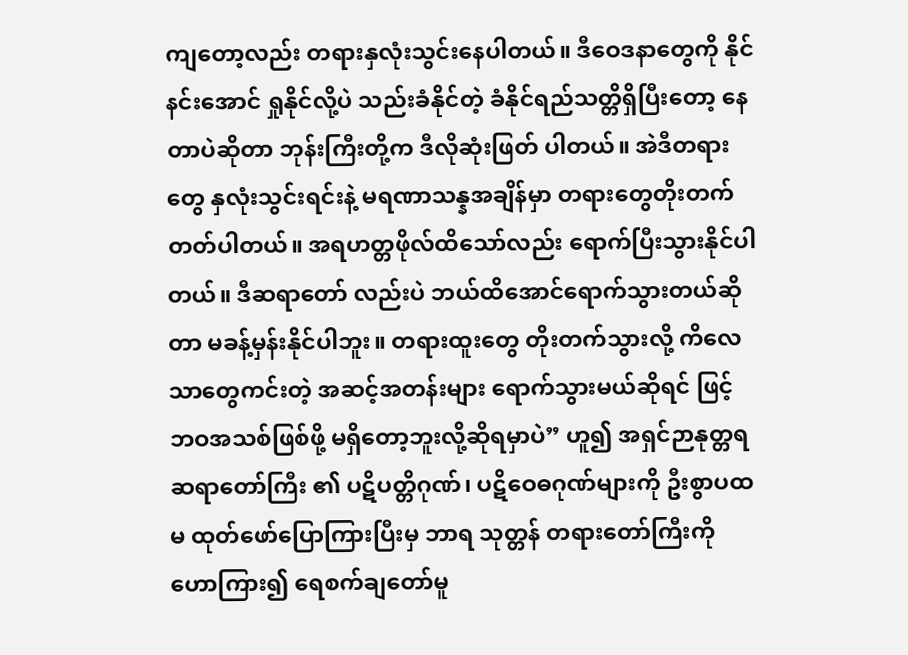ကျတော့လည်း တရားနှလုံးသွင်းနေပါတယ်။ ဒီဝေဒနာတွေကို နိုင်နင်းအောင် ရှုနိုင်လို့ပဲ သည်းခံနိုင်တဲ့ ခံနိုင်ရည်သတ္တိရှိပြီးတော့ နေတာပဲဆိုတာ ဘုန်းကြီးတို့က ဒီလိုဆုံးဖြတ် ပါတယ်။ အဲဒီတရားတွေ နှလုံးသွင်းရင်းနဲ့ မရဏာသန္နအချိန်မှာ တရားတွေတိုးတက် တတ်ပါတယ်။ အရဟတ္တဖိုလ်ထိသော်လည်း ရောက်ပြီးသွားနိုင်ပါတယ်။ ဒီဆရာတော် လည်းပဲ ဘယ်ထိအောင်ရောက်သွားတယ်ဆိုတာ မခန့်မှန်းနိုင်ပါဘူး။ တရားထူးတွေ တိုးတက်သွားလို့ ကိလေသာတွေကင်းတဲ့ အဆင့်အတန်းများ ရောက်သွားမယ်ဆိုရင် ဖြင့် ဘဝအသစ်ဖြစ်ဖို့ မရှိတော့ဘူးလို့ဆိုရမှာပဲ” ဟူ၍ အရှင်ဉာနုတ္တရဆရာတော်ကြီး ၏ ပဋိပတ္တိဂုဏ်၊ ပဋိဝေဓဂုဏ်များကို ဦးစွာပထမ ထုတ်ဖော်ပြောကြားပြီးမှ ဘာရ သုတ္တန် တရားတော်ကြီးကို ဟောကြား၍ ရေစက်ချတော်မူ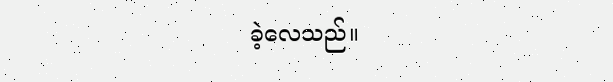ခဲ့လေသည်။